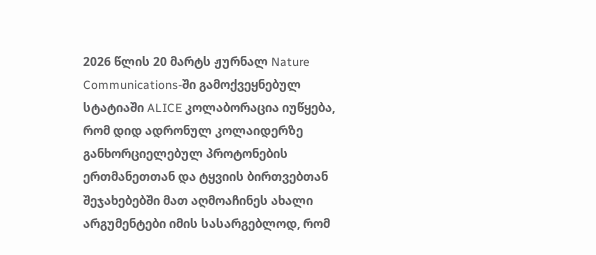2026 წლის 20 მარტს ჟურნალ Nature Communications-ში გამოქვეყნებულ სტატიაში ALICE კოლაბორაცია იუწყება, რომ დიდ ადრონულ კოლაიდერზე განხორციელებულ პროტონების ერთმანეთთან და ტყვიის ბირთვებთან შეჯახებებში მათ აღმოაჩინეს ახალი არგუმენტები იმის სასარგებლოდ, რომ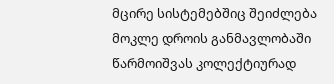მცირე სისტემებშიც შეიძლება მოკლე დროის განმავლობაში წარმოიშვას კოლექტიურად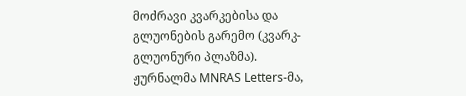მოძრავი კვარკებისა და გლუონების გარემო (კვარკ-გლუონური პლაზმა).
ჟურნალმა MNRAS Letters-მა,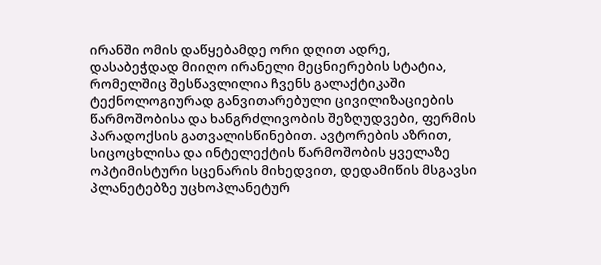ირანში ომის დაწყებამდე ორი დღით ადრე, დასაბეჭდად მიიღო ირანელი მეცნიერების სტატია, რომელშიც შესწავლილია ჩვენს გალაქტიკაში ტექნოლოგიურად განვითარებული ცივილიზაციების წარმოშობისა და ხანგრძლივობის შეზღუდვები, ფერმის პარადოქსის გათვალისწინებით. ავტორების აზრით, სიცოცხლისა და ინტელექტის წარმოშობის ყველაზე ოპტიმისტური სცენარის მიხედვით, დედამიწის მსგავსი პლანეტებზე უცხოპლანეტურ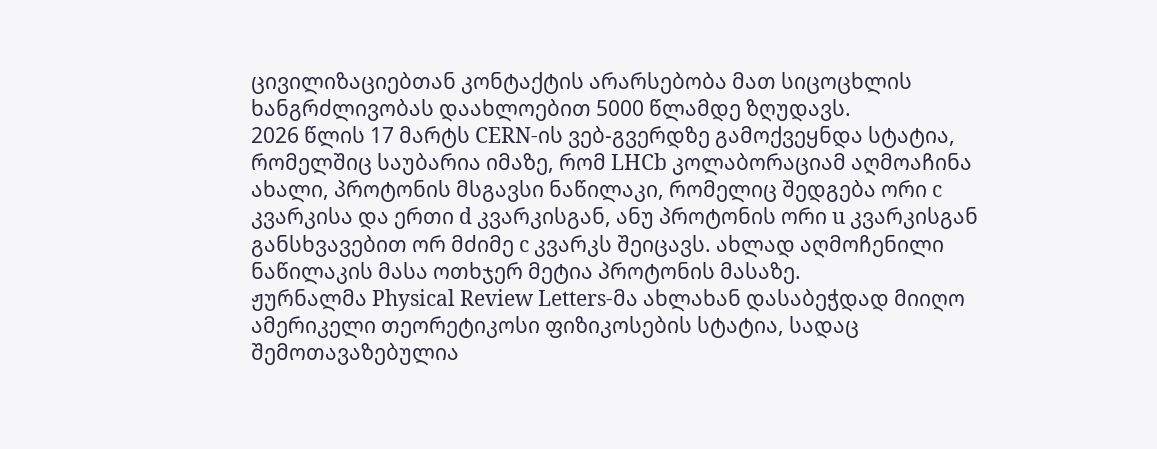ცივილიზაციებთან კონტაქტის არარსებობა მათ სიცოცხლის ხანგრძლივობას დაახლოებით 5000 წლამდე ზღუდავს.
2026 წლის 17 მარტს CERN-ის ვებ-გვერდზე გამოქვეყნდა სტატია, რომელშიც საუბარია იმაზე, რომ LHCb კოლაბორაციამ აღმოაჩინა ახალი, პროტონის მსგავსი ნაწილაკი, რომელიც შედგება ორი c კვარკისა და ერთი d კვარკისგან, ანუ პროტონის ორი u კვარკისგან განსხვავებით ორ მძიმე c კვარკს შეიცავს. ახლად აღმოჩენილი ნაწილაკის მასა ოთხჯერ მეტია პროტონის მასაზე.
ჟურნალმა Physical Review Letters-მა ახლახან დასაბეჭდად მიიღო ამერიკელი თეორეტიკოსი ფიზიკოსების სტატია, სადაც შემოთავაზებულია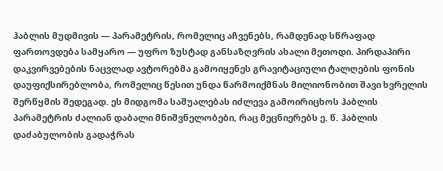ჰაბლის მუდმივის — პარამეტრის, რომელიც აჩვენებს, რამდენად სწრაფად ფართოვდება სამყარო — უფრო ზუსტად განსაზღვრის ახალი მეთოდი. პირდაპირი დაკვირვებების ნაცვლად ავტორებმა გამოიყენეს გრავიტაციული ტალღების ფონის დაუფიქსირებლობა, რომელიც წესით უნდა წარმოიქმნას მილიონობით შავი ხვრელის შერწყმის შედეგად. ეს მიდგომა საშუალებას იძლევა გამოირიცხოს ჰაბლის პარამეტრის ძალიან დაბალი მნიშვნელობები, რაც მეცნიერებს ე. წ. ჰაბლის დაძაბულობის გადაჭრას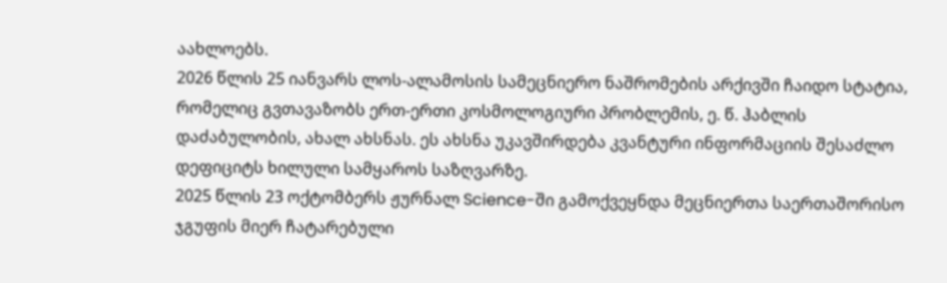აახლოებს.
2026 წლის 25 იანვარს ლოს-ალამოსის სამეცნიერო ნაშრომების არქივში ჩაიდო სტატია, რომელიც გვთავაზობს ერთ-ერთი კოსმოლოგიური პრობლემის, ე. წ. ჰაბლის დაძაბულობის, ახალ ახსნას. ეს ახსნა უკავშირდება კვანტური ინფორმაციის შესაძლო დეფიციტს ხილული სამყაროს საზღვარზე.
2025 წლის 23 ოქტომბერს ჟურნალ Science-ში გამოქვეყნდა მეცნიერთა საერთაშორისო ჯგუფის მიერ ჩატარებული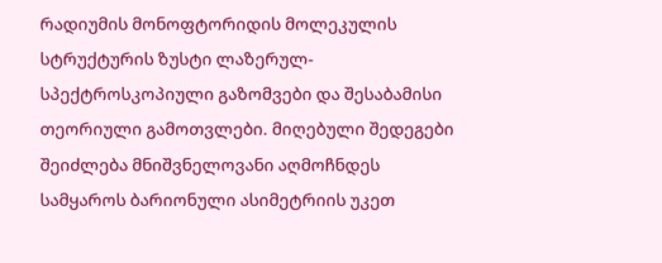რადიუმის მონოფტორიდის მოლეკულის სტრუქტურის ზუსტი ლაზერულ-სპექტროსკოპიული გაზომვები და შესაბამისი თეორიული გამოთვლები. მიღებული შედეგები შეიძლება მნიშვნელოვანი აღმოჩნდეს სამყაროს ბარიონული ასიმეტრიის უკეთ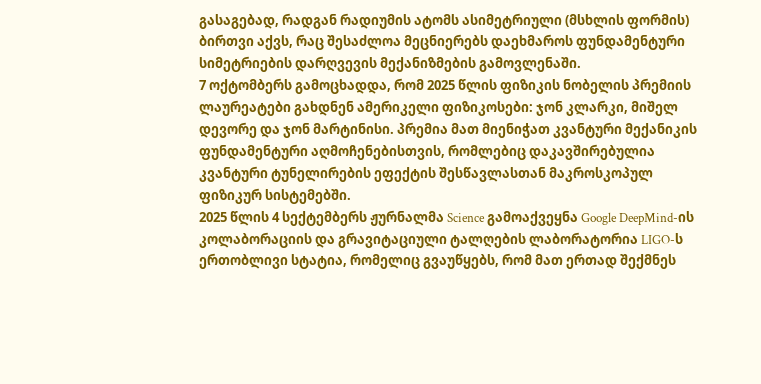გასაგებად, რადგან რადიუმის ატომს ასიმეტრიული (მსხლის ფორმის) ბირთვი აქვს, რაც შესაძლოა მეცნიერებს დაეხმაროს ფუნდამენტური სიმეტრიების დარღვევის მექანიზმების გამოვლენაში.
7 ოქტომბერს გამოცხადდა, რომ 2025 წლის ფიზიკის ნობელის პრემიის ლაურეატები გახდნენ ამერიკელი ფიზიკოსები: ჯონ კლარკი, მიშელ დევორე და ჯონ მარტინისი. პრემია მათ მიენიჭათ კვანტური მექანიკის ფუნდამენტური აღმოჩენებისთვის, რომლებიც დაკავშირებულია კვანტური ტუნელირების ეფექტის შესწავლასთან მაკროსკოპულ ფიზიკურ სისტემებში.
2025 წლის 4 სექტემბერს ჟურნალმა Science გამოაქვეყნა Google DeepMind-ის კოლაბორაციის და გრავიტაციული ტალღების ლაბორატორია LIGO-ს ერთობლივი სტატია, რომელიც გვაუწყებს, რომ მათ ერთად შექმნეს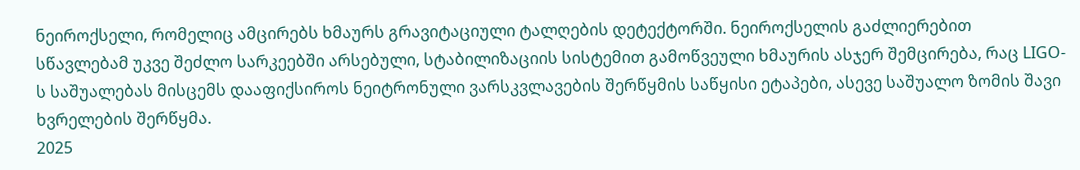ნეიროქსელი, რომელიც ამცირებს ხმაურს გრავიტაციული ტალღების დეტექტორში. ნეიროქსელის გაძლიერებით სწავლებამ უკვე შეძლო სარკეებში არსებული, სტაბილიზაციის სისტემით გამოწვეული ხმაურის ასჯერ შემცირება, რაც LIGO-ს საშუალებას მისცემს დააფიქსიროს ნეიტრონული ვარსკვლავების შერწყმის საწყისი ეტაპები, ასევე საშუალო ზომის შავი ხვრელების შერწყმა.
2025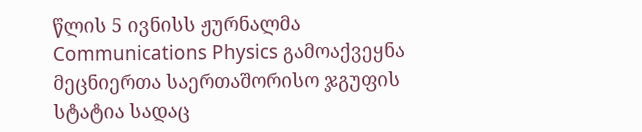წლის 5 ივნისს ჟურნალმა Communications Physics გამოაქვეყნა მეცნიერთა საერთაშორისო ჯგუფის სტატია სადაც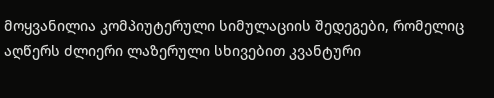მოყვანილია კომპიუტერული სიმულაციის შედეგები, რომელიც აღწერს ძლიერი ლაზერული სხივებით კვანტური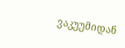ვაკუუმიდან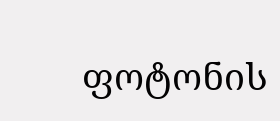ფოტონის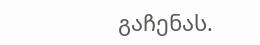გაჩენას.